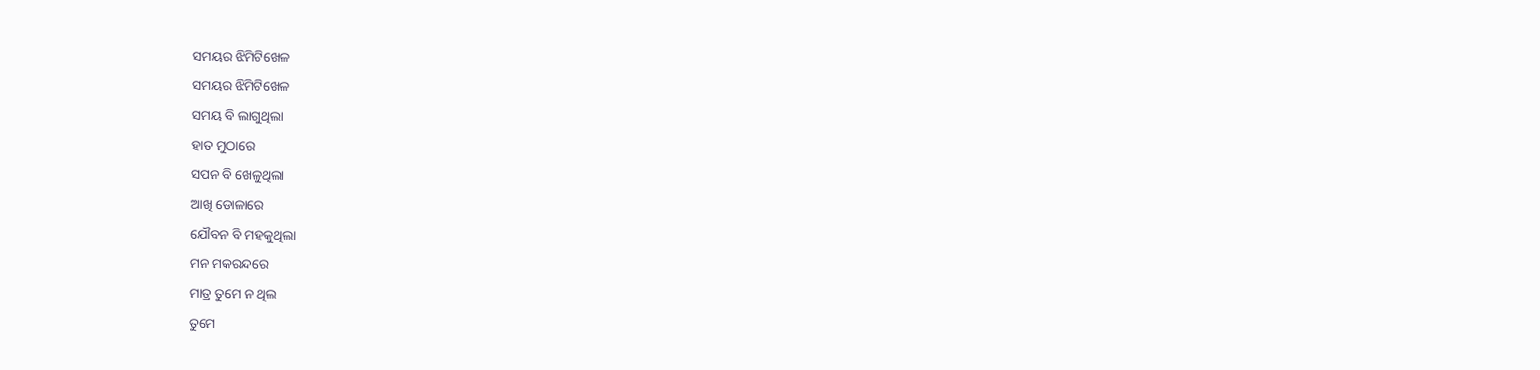ସମୟର ଝିମିଟିଖେଳ
ସମୟର ଝିମିଟିଖେଳ
ସମୟ ବି ଲାଗୁଥିଲା
ହାତ ମୁଠାରେ
ସପନ ବି ଖେଳୁଥିଲା
ଆଖି ଡୋଳାରେ
ଯୌବନ ବି ମହକୁଥିଲା
ମନ ମକରନ୍ଦରେ
ମାତ୍ର ତୁମେ ନ ଥିଲ
ତୁମେ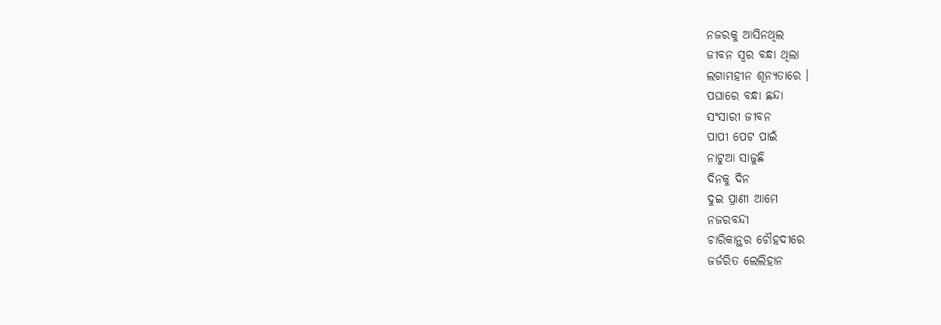ନଜରକୁ ଆସିନଥିଲ
ଜୀବନ ସ୍ଵର ବନ୍ଧା ଥିଲା
ଲଗାମହୀନ ଶୂନ୍ୟତାରେ ।
ପଘାରେ ବନ୍ଧା ଛନ୍ଦା
ସଂସାରୀ ଜୀବନ
ପାପୀ ପେଟ ପାଇଁ
ନାଟୁଆ ସାଜୁଛି
ଦିନକୁ ଦିନ
ଦୁଇ ପ୍ରାଣୀ ଆମେ
ନଜରବନ୍ଦୀ
ଚାରିକାନ୍ଥର ଚୌହଦୀରେ
ଜର୍ଜରିତ ଲେଲିହାନ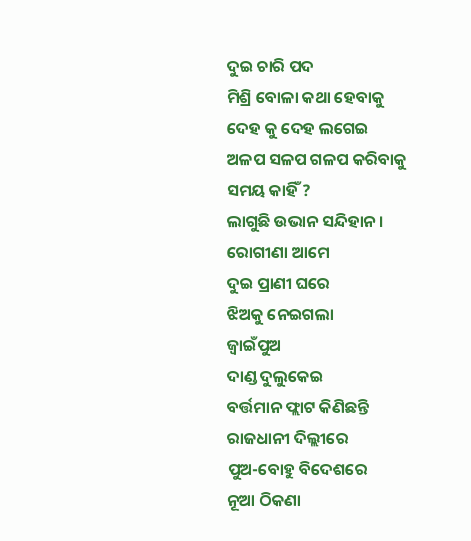ଦୁଇ ଚାରି ପଦ
ମିଶ୍ରି ବୋଳା କଥା ହେବାକୁ
ଦେହ କୁ ଦେହ ଲଗେଇ
ଅଳପ ସଳପ ଗଳପ କରିବାକୁ
ସମୟ କାହିଁ ?
ଲାଗୁଛି ଉଭାନ ସନ୍ଦିହାନ ।
ରୋଗୀଣା ଆମେ
ଦୁଇ ପ୍ରାଣୀ ଘରେ
ଝିଅକୁ ନେଇଗଲା
ଜ୍ବାଇଁପୁଅ
ଦାଣ୍ଡ ଦୁଲୁକେଇ
ବର୍ତ୍ତମାନ ଫ୍ଲାଟ କିଣିଛନ୍ତି
ରାଜଧାନୀ ଦିଲ୍ଲୀରେ
ପୁଅ-ବୋହୁ ବିଦେଶରେ
ନୂଆ ଠିକଣା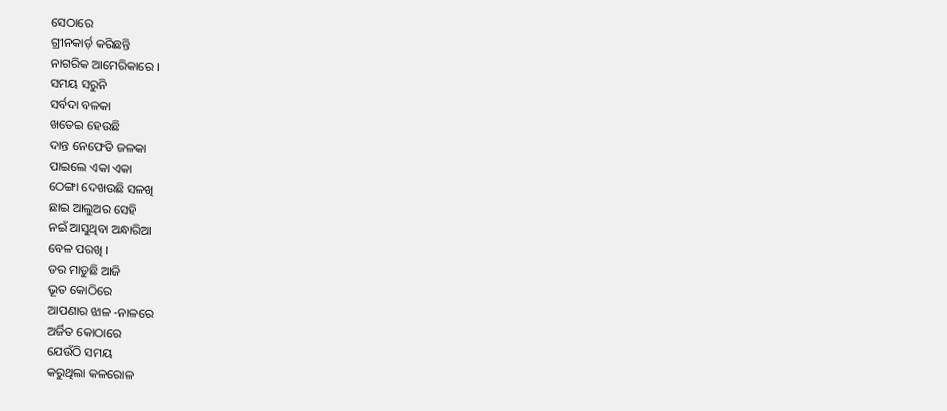ସେଠାରେ
ଗ୍ରୀନକାର୍ଡ଼ କରିଛନ୍ତି
ନାଗରିକ ଆମେରିକାରେ ।
ସମୟ ସରୁନି
ସର୍ବଦା ବଳକା
ଖତେଇ ହେଉଛି
ଦାନ୍ତ ନେଫେଡି ଜଳକା
ପାଇଲେ ଏକା ଏକା
ଠେଙ୍ଗା ଦେଖଉଛି ସଳଖି
ଛାଇ ଆଲୁଅର ସେହି
ନଇଁ ଆସୁଥିବା ଅନ୍ଧାରିଆ
ବେଳ ପରଖି ।
ଡର ମାଡୁଛି ଆଜି
ଭୂତ କୋଠିରେ
ଆପଣାର ଝାଳ -ନାଳରେ
ଅର୍ଜିତ କୋଠାରେ
ଯେଉଁଠି ସମୟ
କରୁଥିଲା କଳରୋଳ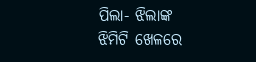ପିଲା- ଝିଲାଙ୍କ
ଝିମିଟି ଖେଳରେ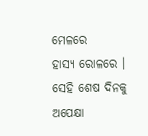ମେଳରେ
ହାସ୍ୟ ରୋଳରେ ।
ସେହି ଶେଷ ଦିନକୁ ଅପେକ୍ଷା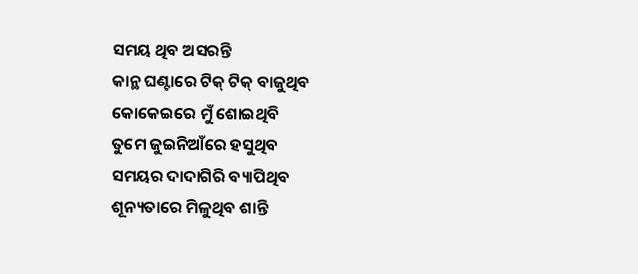ସମୟ ଥିବ ଅସରନ୍ତି
କାନ୍ଥ ଘଣ୍ଟାରେ ଟିକ୍ ଟିକ୍ ବାଜୁଥିବ
କୋକେଇରେ ମୁଁ ଶୋଇଥିବି
ତୁମେ ଜୁଇନିଆଁରେ ହସୁଥିବ
ସମୟର ଦାଦାଗିରି ବ୍ୟାପିଥିବ
ଶୂନ୍ୟତାରେ ମିଳୁଥିବ ଶାନ୍ତି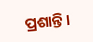ପ୍ରଶାନ୍ତି ।